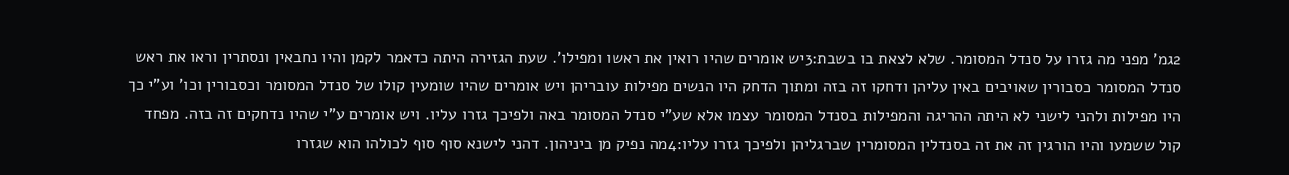2גמ' מפני מה גזרו על סנדל המסומר. שלא לצאת בו בשבת:3יש אומרים שהיו רואין את ראשו ומפילו'. שעת הגזירה היתה כדאמר לקמן והיו נחבאין ונסתרין וראו את ראש סנדל המסומר כסבורין שאויבים באין עליהן ודחקו זה בזה ומתוך הדחק היו הנשים מפילות עובריהן ויש אומרים שהיו שומעין קולו של סנדל המסומר וכסבורין וכו' וע"י כך היו מפילות ולהני לישני לא היתה ההריגה והמפילות בסנדל המסומר עצמו אלא שע"י סנדל המסומר באה ולפיכך גזרו עליו. ויש אומרים ע"י שהיו נדחקים זה בזה. מפחד קול ששמעו והיו הורגין זה את זה בסנדלין המסומרין שברגליהן ולפיכך גזרו עליו:4מה נפיק מן ביניהון. דהני לישנא סוף סוף לכולהו הוא שגזרו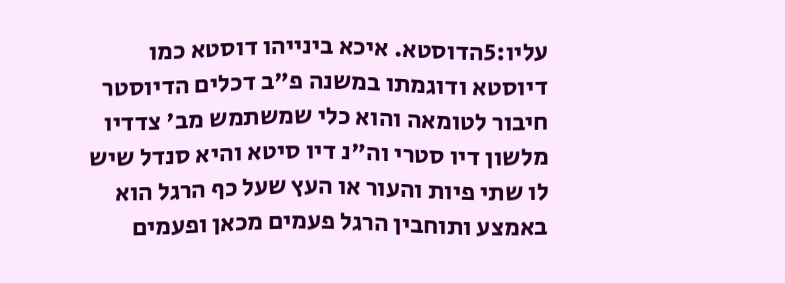עליו:5הדוסטא. איכא בינייהו דוסטא כמו דיוסטא ודוגמתו במשנה פ"ב דכלים הדיוסטר חיבור לטומאה והוא כלי שמשתמש מב' צדדיו מלשון דיו סטרי וה"נ דיו סיטא והיא סנדל שיש לו שתי פיות והעור או העץ שעל כף הרגל הוא באמצע ותוחבין הרגל פעמים מכאן ופעמים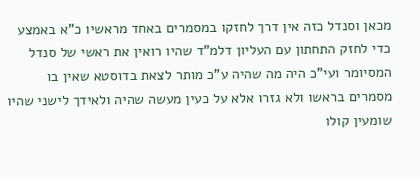מכאן וסנדל כזה אין דרך לחזקו במסמרים באחד מראשיו כ"א באמצע כדי לחזק התחתון עם העליון דלמ"ד שהיו רואין את ראשי של סנדל המסיומר ועי"כ היה מה שהיה ע"כ מותר לצאת בדוסטא שאין בו מסמרים בראשו ולא גזרו אלא על כעין מעשה שהיה ולאידך לישני שהיו שומעין קולו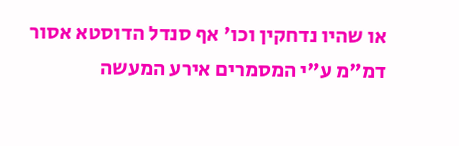או שהיו נדחקין וכו' אף סנדל הדוסטא אסור דמ"מ ע"י המסמרים אירע המעשה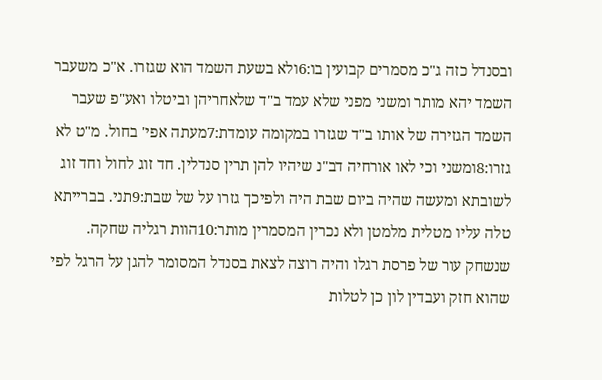ובסנדל כזה ג"כ מסמרים קבועין בו:6ולא בשעת השמד הוא שגזרו. א"כ משעבר השמד יהא מותר ומשני מפני שלא עמד ב"ד שלאחריהן וביטלו ואע"פ שעבר השמד הגזירה של אותו ב"ד שגזרו במקומה עומדת:7מעתה אפי' בחול. מ"ט לא גזרו:8ומשני וכי לאו אורחיה דב"נ שיהיו להן תרין סנדלין. חד זוג לחול וחד זוג לשובתא ומעשה שהיה ביום שבת היה ולפיכך גזרו על של שבת:9תני. בברייתא טלה עליו מטלית מלמטן ולא נכרין המסמרין מותר:10הוות רגליה שחקה. שנשחק עור של פרסת רגלו והיה רוצה לצאת בסנדל המסומר להגן על הרגל לפי שהוא חזק ועבדין לון כן לטלות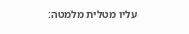עליו מטלית מלמטה: